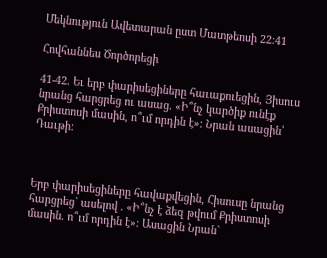Մեկնություն Ավետարան ըստ Մատթեոսի 22:41

Հովհաննես Ծործորեցի

41-42. Եւ երբ փարիսեցիները հաւաքուեցին, Յիսուս նրանց հարցրեց ու ասաց. «Ի՞նչ կարծիք ունէք Քրիստոսի մասին, ո՞ւմ որդին է»: Նրան ասացին՝ Դաւթի:



Երբ փարիսեցիները հավաքվեցին, Հիսուսը նրանց հարցրեց` ասելով . «Ի՞նչ է ձեզ թվում Քրիստոսի մասին. ո՞ւմ որդին է»: Ասացին Նրան`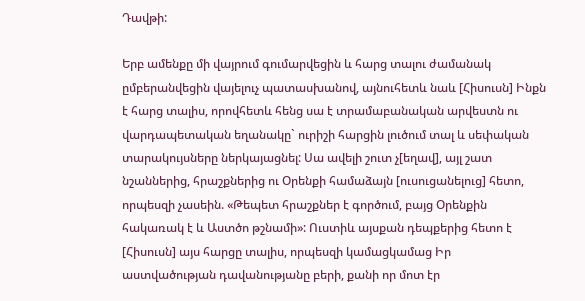Դավթի:

Երբ ամենքը մի վայրում գումարվեցին և հարց տալու ժամանակ ըմբերանվեցին վայելուչ պատասխանով, այնուհետև նաև [Հիսուսն] Ինքն է հարց տալիս, որովհետև հենց սա է տրամաբանական արվեստն ու վարդապետական եղանակը` ուրիշի հարցին լուծում տալ և սեփական տարակույսները ներկայացնել: Սա ավելի շուտ չ[եղավ], այլ շատ նշաններից, հրաշքներից ու Օրենքի համաձայն [ուսուցանելուց] հետո, որպեսզի չասեին. «Թեպետ հրաշքներ է գործում, բայց Օրենքին հակառակ է և Աստծո թշնամի»: Ուստիև այսքան դեպքերից հետո է [Հիսուսն] այս հարցը տալիս, որպեսզի կամացկամաց Իր աստվածության դավանությանը բերի, քանի որ մոտ էր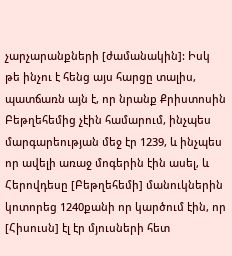չարչարանքների [ժամանակին]: Իսկ թե ինչու է հենց այս հարցը տալիս, պատճառն այն է, որ նրանք Քրիստոսին Բեթղեհեմից չէին համարում, ինչպես մարգարեության մեջ էր 1239, և ինչպես որ ավելի առաջ մոգերին էին ասել, և Հերովդեսը [Բեթղեհեմի] մանուկներին կոտորեց 1240քանի որ կարծում էին, որ [Հիսուսն] էլ էր մյուսների հետ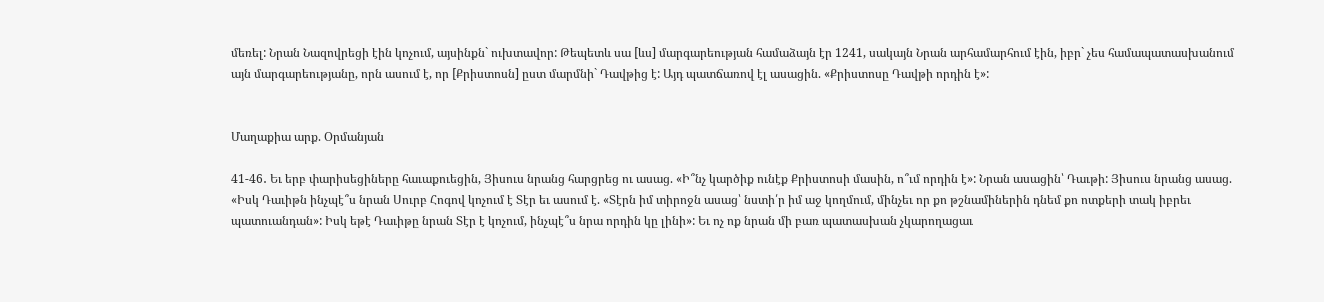մեռել: Նրան Նազովրեցի էին կոչում, այսինքն` ուխտավոր: Թեպետև սա [ևս] մարգարեության համաձայն էր 1241, սակայն Նրան արհամարհում էին, իբր` չես համապատասխանում այն մարգարեությանը, որն ասում է, որ [Քրիստոսն] ըստ մարմնի` Դավթից է: Այդ պատճառով էլ ասացին. «Քրիստոսը Դավթի որդին է»:


Մաղաքիա արք. Օրմանյան

41-46․ Եւ երբ փարիսեցիները հաւաքուեցին, Յիսուս նրանց հարցրեց ու ասաց. «Ի՞նչ կարծիք ունէք Քրիստոսի մասին, ո՞ւմ որդին է»: Նրան ասացին՝ Դաւթի: Յիսուս նրանց ասաց. «Իսկ Դաւիթն ինչպէ՞ս նրան Սուրբ Հոգով կոչում է Տէր եւ ասում է. «Տէրն իմ տիրոջն ասաց՝ նստի՛ր իմ աջ կողմում, մինչեւ որ քո թշնամիներին դնեմ քո ոտքերի տակ իբրեւ պատուանդան»: Իսկ եթէ Դաւիթը նրան Տէր է կոչում, ինչպէ՞ս նրա որդին կը լինի»: Եւ ոչ ոք նրան մի բառ պատասխան չկարողացաւ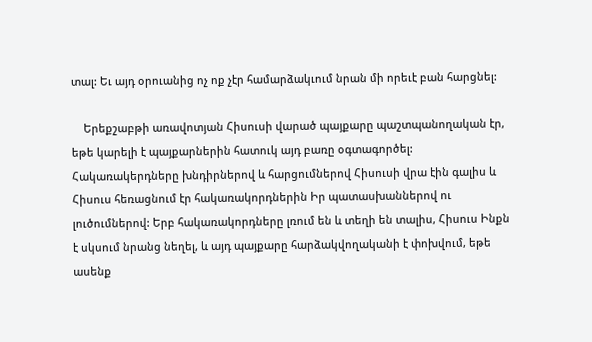տալ: Եւ այդ օրուանից ոչ ոք չէր համարձակւում նրան մի որեւէ բան հարցնել:

    Երեքշաբթի առավոտյան Հիսուսի վարած պայքարը պաշտպանողական էր, եթե կարելի է պայքարներին հատուկ այդ բառը օգտագործել: Հակառակերդները խնդիրներով և հարցումներով Հիսուսի վրա էին գալիս և Հիսուս հեռացնում էր հակառակորդներին Իր պատասխաններով ու լուծումներով: Երբ հակառակորդները լռում են և տեղի են տալիս, Հիսուս Ինքն է սկսում նրանց նեղել, և այդ պայքարը հարձակվողականի է փոխվում, եթե ասենք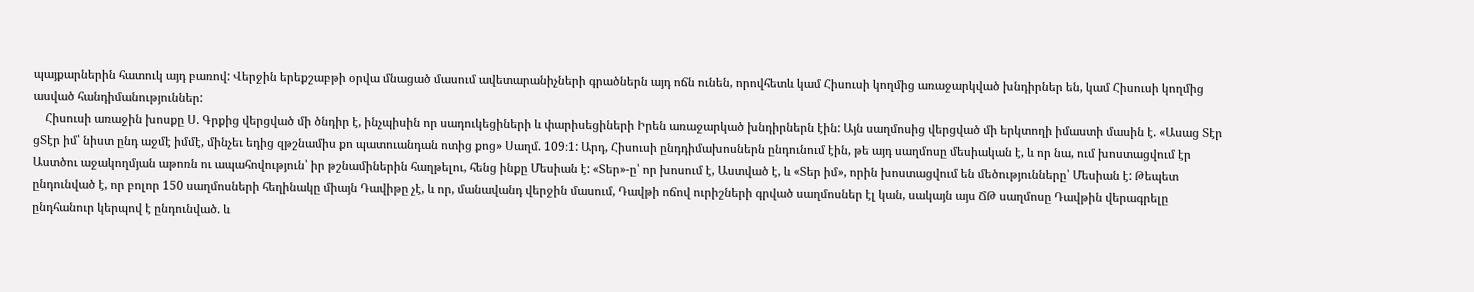պայքարներին հատուկ այդ բառով: Վերջին երեքշաբթի օրվա մնացած մասում ավետարանիչների գրածներն այդ ոճն ունեն, որովհետև կամ Հիսուսի կողմից առաջարկված խնդիրներ են, կամ Հիսուսի կողմից ասված հանդիմանություններ:
    Հիսուսի առաջին խոսքը Ս. Գրքից վերցված մի ծնդիր է, ինչպիսին որ սադուկեցիների և փարիսեցիների Իրեն առաջարկած խնդիրներն էին: Այն սաղմոսից վերցված մի երկտողի իմաստի մասին է. «Ասաց Տէր ցՏէր իմ՝ նիստ ընդ աջմէ իմմէ, մինչեւ եդից զթշնամիս քո պատուանդան ոտից քոց» Սաղմ. 109։1: Արդ, Հիսուսի ընդդիմախոսներն ընդունում էին, թե այդ սաղմոսը մեսիական է, և որ նա, ում խոստացվում էր Աստծու աջակողմյան աթոռն ու ապահովություն՝ իր թշնամիներին հաղթելու, հենց ինքը Մեսիան է: «Տեր»-ը՝ որ խոսում է, Աստված է, և «Տեր իմ», որին խոստացվում են մեծությունները՝ Մեսիան է: Թեպետ ընդունված է, որ բոլոր 150 սաղմոսների հեղինակը միայն Դավիթը չէ, և որ, մանավանդ վերջին մասում, Դավթի ոճով ուրիշների գրված սաղմոսներ էլ կան, սակայն այս ՃԹ սաղմոսը Դավթին վերագրելը ընդհանուր կերպով է ընդունված. և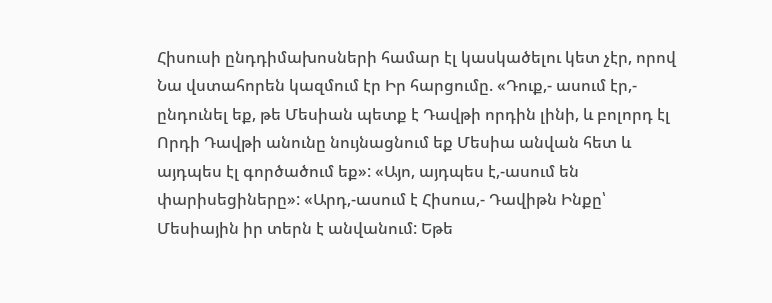Հիսուսի ընդդիմախոսների համար էլ կասկածելու կետ չէր, որով Նա վստահորեն կազմում էր Իր հարցումը. «Դուք,- ասում էր,- ընդունել եք, թե Մեսիան պետք է Դավթի որդին լինի, և բոլորդ էլ Որդի Դավթի անունը նույնացնում եք Մեսիա անվան հետ և այդպես էլ գործածում եք»: «Այո, այդպես է,-ասում են փարիսեցիները»: «Արդ,-ասում է Հիսուս,- Դավիթն Ինքը՝ Մեսիային իր տերն է անվանում: Եթե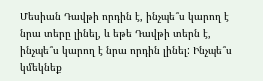Մեսիան Դավթի որդին է, ինչպե՞ս կարող է նրա տերը լինել, և եթե Դավթի տերն է, ինչպե՞ս կարող է նրա որդին լինել: Ինչպե՞ս կմեկնեք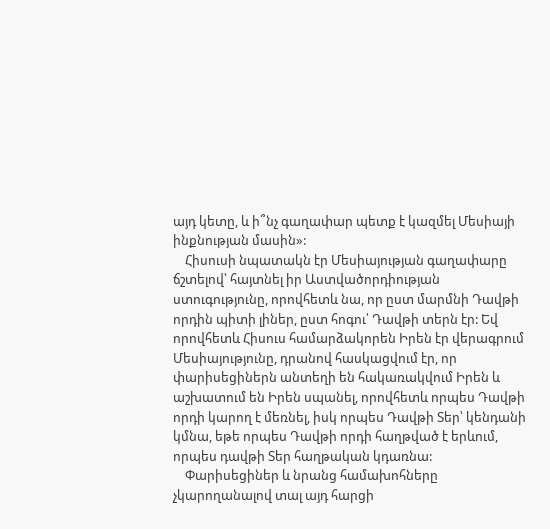այդ կետը, և ի՞նչ գաղափար պետք է կազմել Մեսիայի ինքնության մասին»:
    Հիսուսի նպատակն էր Մեսիայության գաղափարը ճշտելով՝ հայտնել իր Աստվածորդիության ստուգությունը, որովհետև նա, որ ըստ մարմնի Դավթի որդին պիտի լիներ, ըստ հոգու՝ Դավթի տերն էր: Եվ որովհետև Հիսուս համարձակորեն Իրեն էր վերագրում Մեսիայությունը, դրանով հասկացվում էր, որ փարիսեցիներն անտեղի են հակառակվում Իրեն և աշխատում են Իրեն սպանել, որովհետև որպես Դավթի որդի կարող է մեռնել, իսկ որպես Դավթի Տեր՝ կենդանի կմնա, եթե որպես Դավթի որդի հաղթված է երևում, որպես դավթի Տեր հաղթական կդառնա:
    Փարիսեցիներ և նրանց համախոհները չկարողանալով տալ այդ հարցի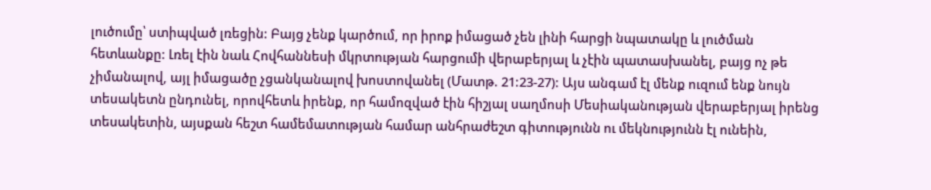լուծումը՝ ստիպված լռեցին: Բայց չենք կարծում, որ իրոք իմացած չեն լինի հարցի նպատակը և լուծման հետևանքը: Լռել էին նաև Հովհաննեսի մկրտության հարցումի վերաբերյալ և չէին պատասխանել, բայց ոչ թե չիմանալով, այլ իմացածը չցանկանալով խոստովանել (Մատթ. 21:23-27): Այս անգամ էլ մենք ուզում ենք նույն տեսակետն ընդունել, որովհետև իրենք, որ համոզված էին հիշյալ սաղմոսի Մեսիականության վերաբերյալ իրենց տեսակետին, այսքան հեշտ համեմատության համար անհրաժեշտ գիտությունն ու մեկնությունն էլ ունեին,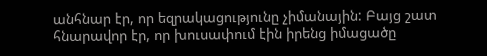անհնար էր, որ եզրակացությունը չիմանային: Բայց շատ հնարավոր էր, որ խուսափում էին իրենց իմացածը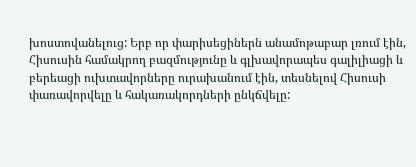խոստովանելուց: Երբ որ փարիսեցիներն անամոթաբար լռում էին, Հիսուսին համակրող բազմությունը և գլխավորապես գալիլիացի և բերեացի ուխտավորները ուրախանում էին, տեսնելով Հիսուսի փառավորվելը և հակառակորդների ընկճվելը: